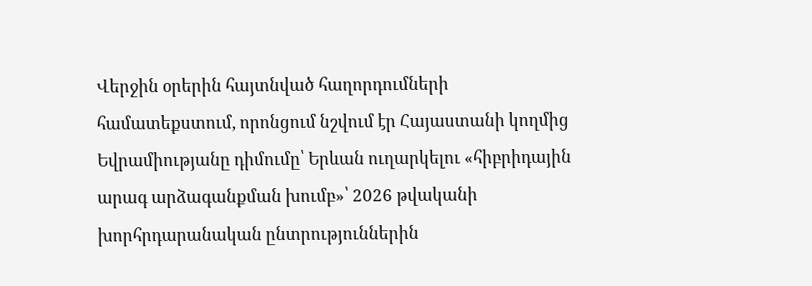Վերջին օրերին հայտնված հաղորդումների համատեքստում, որոնցում նշվում էր Հայաստանի կողմից Եվրամիությանը դիմումը՝ Երևան ուղարկելու «հիբրիդային արագ արձագանքման խումբ»՝ 2026 թվականի խորհրդարանական ընտրություններին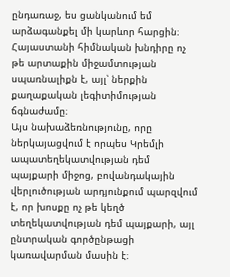ընդառաջ, ես ցանկանում եմ արձագանքել մի կարևոր հարցին։ Հայաստանի հիմնական խնդիրը ոչ թե արտաքին միջամտության սպառնալիքն է, այլ՝ ներքին քաղաքական լեգիտիմության ճգնաժամը։
Այս նախաձեռնությունը, որը ներկայացվում է որպես Կրեմլի ապատեղեկատվության դեմ պայքարի միջոց, բովանդակային վերլուծության արդյունքում պարզվում է, որ խոսքը ոչ թե կեղծ տեղեկատվության դեմ պայքարի, այլ ընտրական գործընթացի կառավարման մասին է։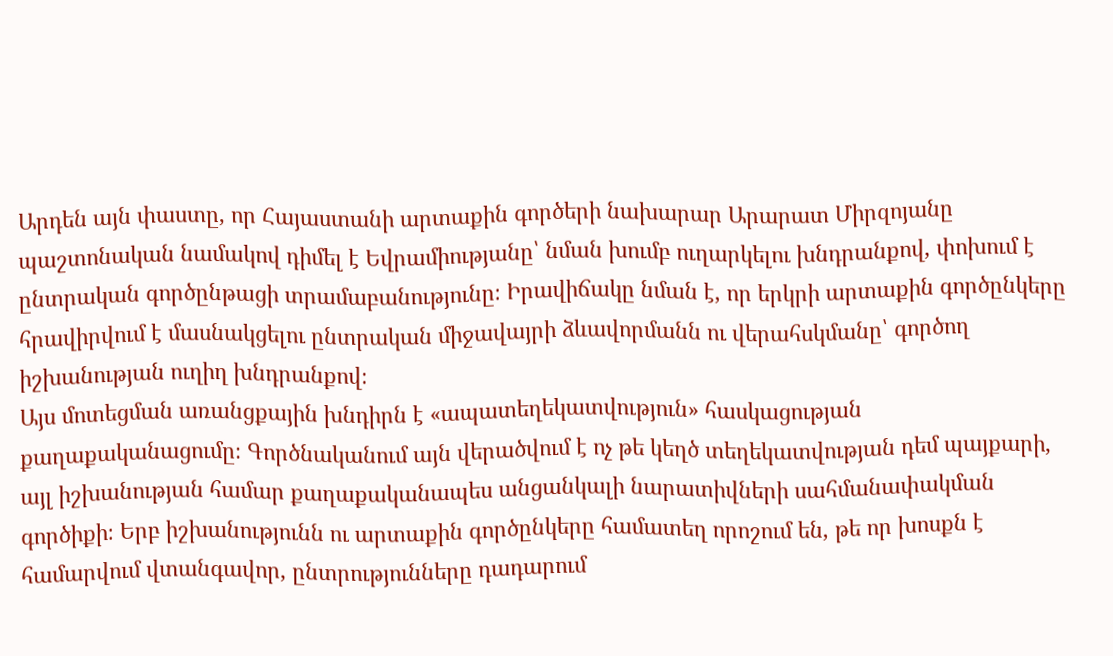Արդեն այն փաստը, որ Հայաստանի արտաքին գործերի նախարար Արարատ Միրզոյանը պաշտոնական նամակով դիմել է Եվրամիությանը՝ նման խումբ ուղարկելու խնդրանքով, փոխում է ընտրական գործընթացի տրամաբանությունը։ Իրավիճակը նման է, որ երկրի արտաքին գործընկերը հրավիրվում է մասնակցելու ընտրական միջավայրի ձևավորմանն ու վերահսկմանը՝ գործող իշխանության ուղիղ խնդրանքով։
Այս մոտեցման առանցքային խնդիրն է «ապատեղեկատվություն» հասկացության քաղաքականացումը։ Գործնականում այն վերածվում է ոչ թե կեղծ տեղեկատվության դեմ պայքարի, այլ իշխանության համար քաղաքականապես անցանկալի նարատիվների սահմանափակման գործիքի։ Երբ իշխանությունն ու արտաքին գործընկերը համատեղ որոշում են, թե որ խոսքն է համարվում վտանգավոր, ընտրությունները դադարում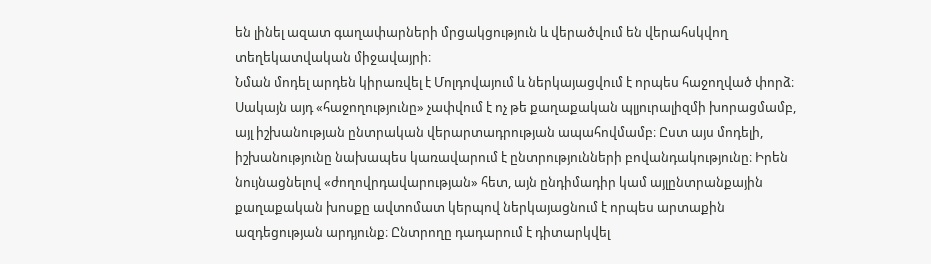են լինել ազատ գաղափարների մրցակցություն և վերածվում են վերահսկվող տեղեկատվական միջավայրի։
Նման մոդել արդեն կիրառվել է Մոլդովայում և ներկայացվում է որպես հաջողված փորձ։ Սակայն այդ «հաջողությունը» չափվում է ոչ թե քաղաքական պլյուրալիզմի խորացմամբ, այլ իշխանության ընտրական վերարտադրության ապահովմամբ։ Ըստ այս մոդելի, իշխանությունը նախապես կառավարում է ընտրությունների բովանդակությունը։ Իրեն նույնացնելով «ժողովրդավարության» հետ, այն ընդիմադիր կամ այլընտրանքային քաղաքական խոսքը ավտոմատ կերպով ներկայացնում է որպես արտաքին ազդեցության արդյունք։ Ընտրողը դադարում է դիտարկվել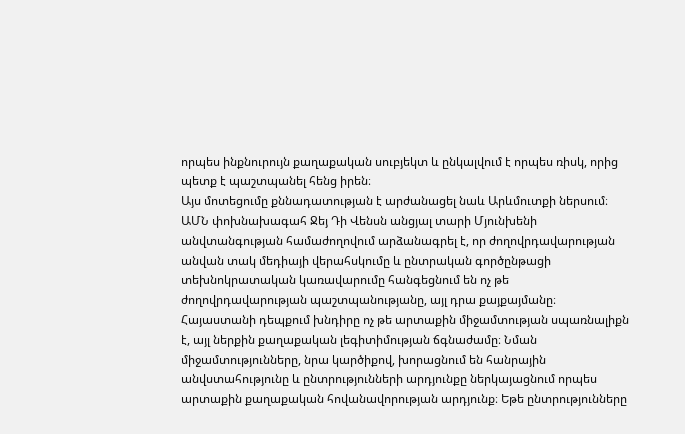որպես ինքնուրույն քաղաքական սուբյեկտ և ընկալվում է որպես ռիսկ, որից պետք է պաշտպանել հենց իրեն։
Այս մոտեցումը քննադատության է արժանացել նաև Արևմուտքի ներսում։ ԱՄՆ փոխնախագահ Ջեյ Դի Վենսն անցյալ տարի Մյունխենի անվտանգության համաժողովում արձանագրել է, որ ժողովրդավարության անվան տակ մեդիայի վերահսկումը և ընտրական գործընթացի տեխնոկրատական կառավարումը հանգեցնում են ոչ թե ժողովրդավարության պաշտպանությանը, այլ դրա քայքայմանը։
Հայաստանի դեպքում խնդիրը ոչ թե արտաքին միջամտության սպառնալիքն է, այլ ներքին քաղաքական լեգիտիմության ճգնաժամը։ Նման միջամտությունները, նրա կարծիքով, խորացնում են հանրային անվստահությունը և ընտրությունների արդյունքը ներկայացնում որպես արտաքին քաղաքական հովանավորության արդյունք։ Եթե ընտրությունները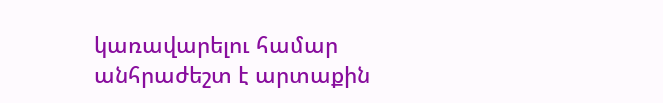կառավարելու համար անհրաժեշտ է արտաքին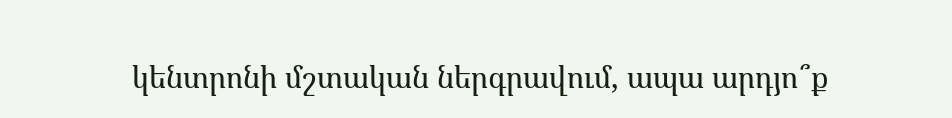կենտրոնի մշտական ներգրավում, ապա արդյո՞ք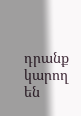դրանք կարող են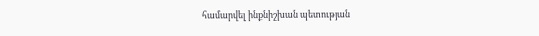համարվել ինքնիշխան պետության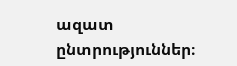ազատ ընտրություններ։